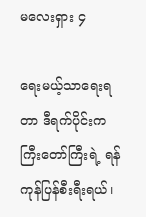မလေးရှား ၄

ရေးမယ့်သာရေးရတာ ဒီရက်ပိုင်းက ကြီးတော်ကြီးရဲ့ ရန်ကုန်ပြန်စီးရီးရယ်၊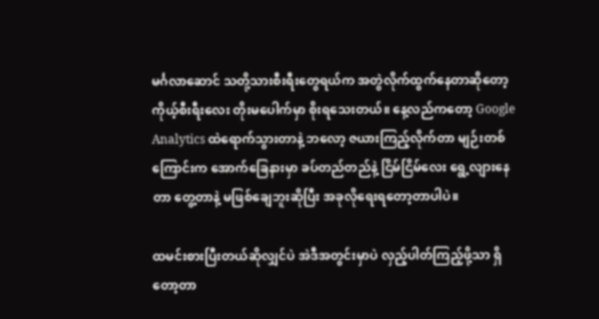မင်္ဂလာဆောင် သတို့သားစီးရီးတွေရယ်က အတွဲလိုက်ထွက်နေတာဆိုတော့ ကိုယ့်စီးရီးလေး တိုးမပေါက်မှာ စိုးရသေးတယ်။ နေ့လည်ကတော့ Google Analytics ထဲရောက်သွားတာနဲ့ ဘလော့ ဇယားကြည့်လိုက်တာ မျဉ်းတစ်ကြောင်းက အောက်ခြေနားမှာ ခပ်တည်တည်နဲ့ ငြိမ်ငြိမ်လေး ရွေ့လျားနေတာ တွေ့တာနဲ့ မဖြစ်ချေဘူးဆိုပြီး အခုလိုရေးရတော့တာပါပဲ။

ထမင်းစားပြီးတယ်ဆိုလျှင်ပဲ အဲဒီအတွင်းမှာပဲ လှည့်ပါတ်ကြည့်ဖို့သာ ရှိတော့တာ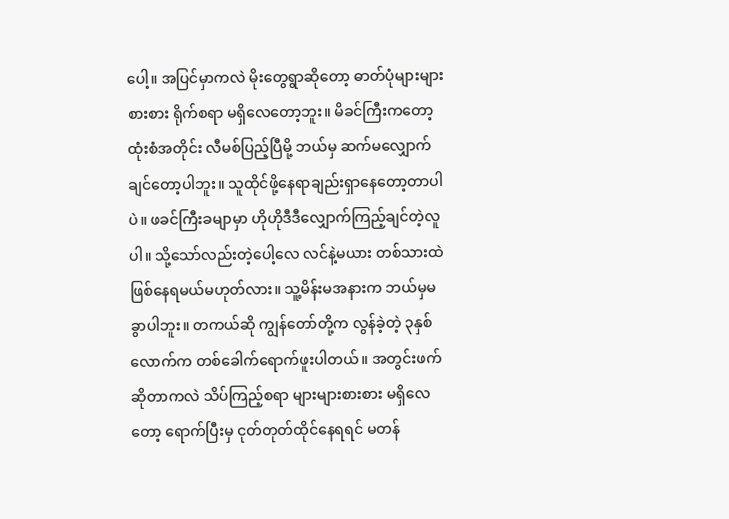ပေါ့။ အပြင်မှာကလဲ မိုးတွေရွာဆိုတော့ ဓာတ်ပုံများများစားစား ရိုက်စရာ မရှိလေတော့ဘူး။ မိခင်ကြီးကတော့ ထုံးစံအတိုင်း လီမစ်ပြည့်ပြီမို့ ဘယ်မှ ဆက်မလျှောက်ချင်တော့ပါဘူး။ သူထိုင်ဖို့နေရာချည်းရှာနေတော့တာပါပဲ။ ဖခင်ကြီးခမျာမှာ ဟိုဟိုဒီဒီလျှောက်ကြည့်ချင်တဲ့လူပါ။ သို့သော်လည်းတဲ့ပေါ့လေ လင်နဲ့မယား တစ်သားထဲ ဖြစ်နေရမယ်မဟုတ်လား။ သူ့မိန်းမအနားက ဘယ်မှမခွာပါဘူး။ တကယ်ဆို ကျွန်တော်တို့က လွန်ခဲ့တဲ့ ၃နှစ်လောက်က တစ်ခေါက်ရောက်ဖူးပါတယ်။ အတွင်းဖက်ဆိုတာကလဲ သိပ်ကြည့်စရာ များများစားစား မရှိလေတော့ ရောက်ပြီးမှ ငုတ်တုတ်ထိုင်နေရရင် မတန်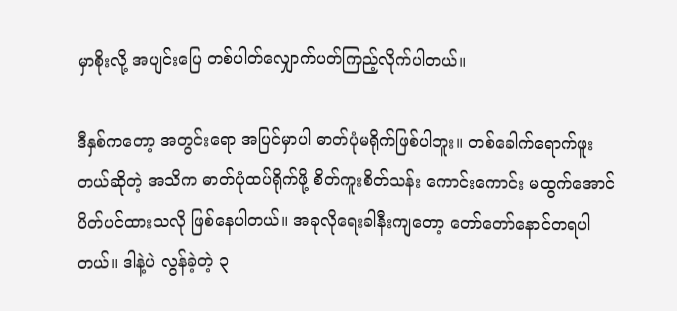မှာစိုးလို့ အပျင်းပြေ တစ်ပါတ်လျှောက်ပတ်ကြည့်လိုက်ပါတယ်။

ဒီနှစ်ကတော့ အတွင်းရော အပြင်မှာပါ ဓာတ်ပုံမရိုက်ဖြစ်ပါဘူး။ တစ်ခေါက်ရောက်ဖူးတယ်ဆိုတဲ့ အသိက ဓာတ်ပုံထပ်ရိုက်ဖို့ စိတ်ကူးစိတ်သန်း ကောင်းကောင်း မထွက်အောင် ပိတ်ပင်ထားသလို ဖြစ်နေပါတယ်။ အခုလိုရေးခါနီးကျတော့ တော်တော်နောင်တရပါတယ်။ ဒါနဲ့ပဲ လွန်ခဲ့တဲ့ ၃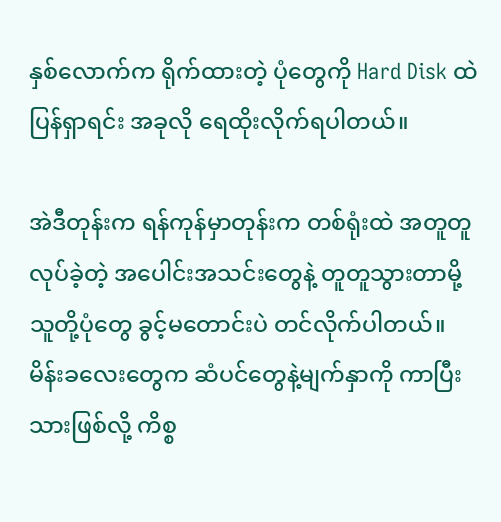နှစ်လောက်က ရိုက်ထားတဲ့ ပုံတွေကို Hard Disk ထဲပြန်ရှာရင်း အခုလို ရေထိုးလိုက်ရပါတယ်။

အဲဒီတုန်းက ရန်ကုန်မှာတုန်းက တစ်ရုံးထဲ အတူတူလုပ်ခဲ့တဲ့ အပေါင်းအသင်းတွေနဲ့ တူတူသွားတာမို့ သူတို့ပုံတွေ ခွင့်မတောင်းပဲ တင်လိုက်ပါတယ်။ မိန်းခလေးတွေက ဆံပင်တွေနဲ့မျက်နှာကို ကာပြီးသားဖြစ်လို့ ကိစ္စ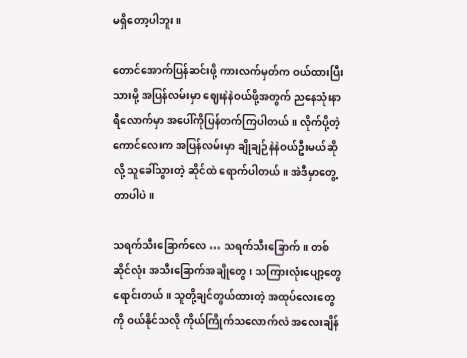မရှိတော့ပါဘူး။

တောင်အောက်ပြန်ဆင်းဖို့ ကားလက်မှတ်က ဝယ်ထားပြီးသားမို့ အပြန်လမ်းမှာ ဈေးနဲနဲဝယ်ဖို့အတွက် ညနေသုံးနာရီလောက်မှာ အပေါ်ကိုပြန်တက်ကြပါတယ်။ လိုက်ပို့တဲ့ကောင်လေးက အပြန်လမ်းမှာ ချိုချဉ်နဲနဲဝယ်ဦးမယ်ဆိုလို့ သူခေါ်သွားတဲ့ ဆိုင်ထဲ ရောက်ပါတယ်။ အဲဒီမှာတွေ့တာပါပဲ။

သရက်သီးခြောက်လေ … သရက်သီးခြောက်။ တစ်ဆိုင်လုံး အသီးခြောက်အချိုတွေ၊ သကြားလုံးပျော့တွေ ရောင်းတယ်။ သူတို့ချင်တွယ်ထားတဲ့ အထုပ်လေးတွေကို ဝယ်နိုင်သလို ကိုယ်ကြိုက်သလောက်လဲ အလေးချိန်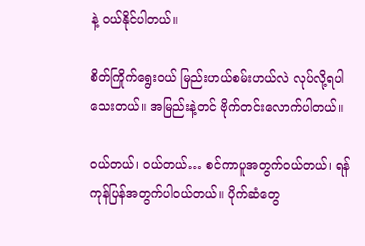နဲ့ ဝယ်နိုင်ပါတယ်။

စိတ်ကြိုက်ရွေးဝယ် မြည်းဟယ်စမ်းဟယ်လဲ လုပ်လို့ရပါသေးတယ်။ အမြည်းနဲ့တင် ဗိုက်တင်းလောက်ပါတယ်။

ဝယ်တယ်၊ ဝယ်တယ်… စင်ကာပူအတွက်ဝယ်တယ်၊ ရန်ကုန်ပြန်အတွက်ပါဝယ်တယ်။ ပိုက်ဆံတွေ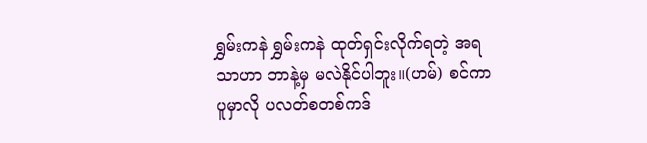ရွှမ်းကနဲ ရွှမ်းကနဲ ထုတ်ရှင်းလိုက်ရတဲ့ အရသာဟာ ဘာနဲ့မှ မလဲနိုင်ပါဘူး။(ဟမ်) စင်ကာပူမှာလို ပလတ်စတစ်ကဒ်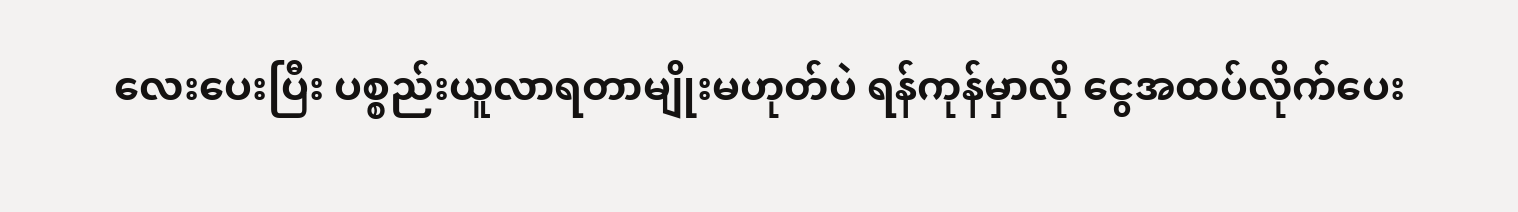လေးပေးပြီး ပစ္စည်းယူလာရတာမျိုးမဟုတ်ပဲ ရန်ကုန်မှာလို ငွေအထပ်လိုက်ပေး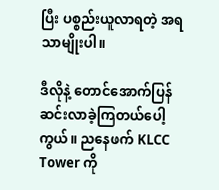ပြီး ပစ္စည်းယူလာရတဲ့ အရသာမျိုးပါ။

ဒီလိုနဲ့ တောင်အောက်ပြန်ဆင်းလာခဲ့ကြတယ်ပေါ့ကွယ်။ ညနေဖက် KLCC Tower ကို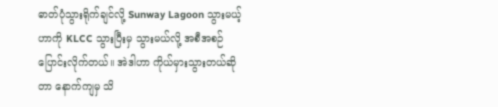ဓာတ်ပုံသွားရိုက်ချင်လို့ Sunway Lagoon သွားမယ့်ဟာကို KLCC သွားပြီးမှ သွားမယ်လို့ အစီအစဉ်ပြောင်းလိုက်တယ်။ အဲဒါဟာ ကိုယ်မှားသွားတယ်ဆိုတာ နောက်ကျမှ သိ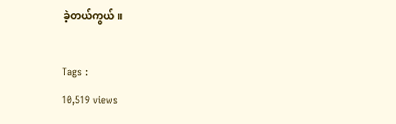ခဲ့တယ်ကွယ်။

Tags :
10,519 views